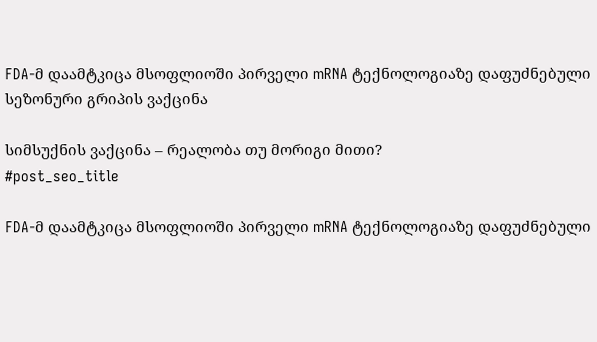FDA-მ დაამტკიცა მსოფლიოში პირველი mRNA ტექნოლოგიაზე დაფუძნებული სეზონური გრიპის ვაქცინა

სიმსუქნის ვაქცინა – რეალობა თუ მორიგი მითი?
#post_seo_title

FDA-მ დაამტკიცა მსოფლიოში პირველი mRNA ტექნოლოგიაზე დაფუძნებული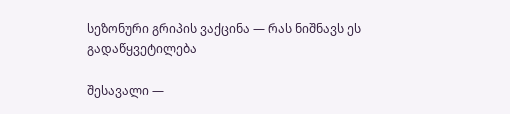სეზონური გრიპის ვაქცინა — რას ნიშნავს ეს გადაწყვეტილება

შესავალი —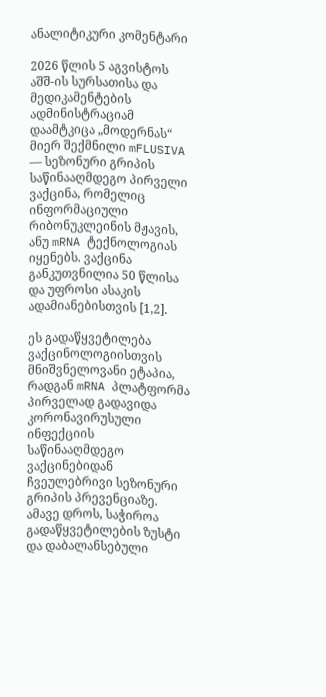ანალიტიკური კომენტარი

2026 წლის 5 აგვისტოს აშშ-ის სურსათისა და მედიკამენტების ადმინისტრაციამ დაამტკიცა „მოდერნას“ მიერ შექმნილი mFLUSIVA — სეზონური გრიპის საწინააღმდეგო პირველი ვაქცინა, რომელიც ინფორმაციული რიბონუკლეინის მჟავის, ანუ mRNA ტექნოლოგიას იყენებს. ვაქცინა განკუთვნილია 50 წლისა და უფროსი ასაკის ადამიანებისთვის [1,2].

ეს გადაწყვეტილება ვაქცინოლოგიისთვის მნიშვნელოვანი ეტაპია, რადგან mRNA პლატფორმა პირველად გადავიდა კორონავირუსული ინფექციის საწინააღმდეგო ვაქცინებიდან ჩვეულებრივი სეზონური გრიპის პრევენციაზე. ამავე დროს, საჭიროა გადაწყვეტილების ზუსტი და დაბალანსებული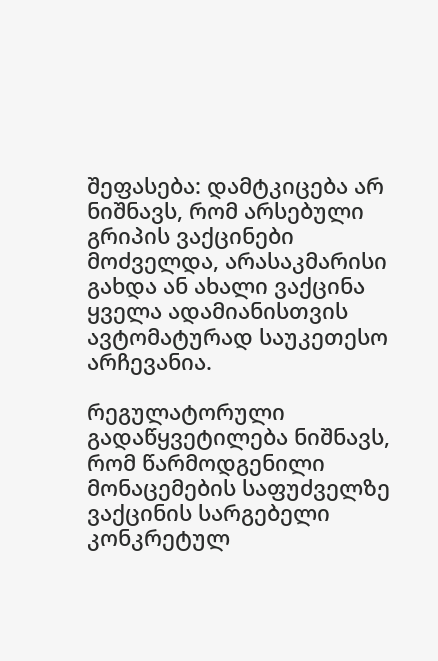შეფასება: დამტკიცება არ ნიშნავს, რომ არსებული გრიპის ვაქცინები მოძველდა, არასაკმარისი გახდა ან ახალი ვაქცინა ყველა ადამიანისთვის ავტომატურად საუკეთესო არჩევანია.

რეგულატორული გადაწყვეტილება ნიშნავს, რომ წარმოდგენილი მონაცემების საფუძველზე ვაქცინის სარგებელი კონკრეტულ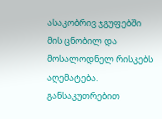ასაკობრივ ჯგუფებში მის ცნობილ და მოსალოდნელ რისკებს აღემატება. განსაკუთრებით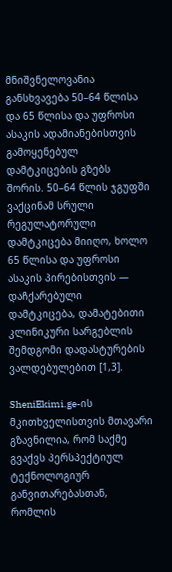მნიშვნელოვანია განსხვავება 50–64 წლისა და 65 წლისა და უფროსი ასაკის ადამიანებისთვის გამოყენებულ დამტკიცების გზებს შორის. 50–64 წლის ჯგუფში ვაქცინამ სრული რეგულატორული დამტკიცება მიიღო, ხოლო 65 წლისა და უფროსი ასაკის პირებისთვის — დაჩქარებული დამტკიცება, დამატებითი კლინიკური სარგებლის შემდგომი დადასტურების ვალდებულებით [1,3].

SheniEkimi.ge-ის მკითხველისთვის მთავარი გზავნილია, რომ საქმე გვაქვს პერსპექტიულ ტექნოლოგიურ განვითარებასთან, რომლის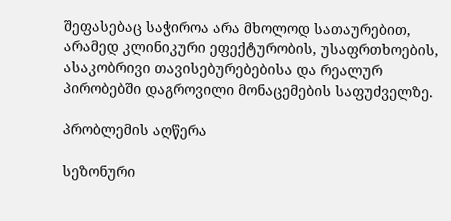შეფასებაც საჭიროა არა მხოლოდ სათაურებით, არამედ კლინიკური ეფექტურობის, უსაფრთხოების, ასაკობრივი თავისებურებებისა და რეალურ პირობებში დაგროვილი მონაცემების საფუძველზე.

პრობლემის აღწერა

სეზონური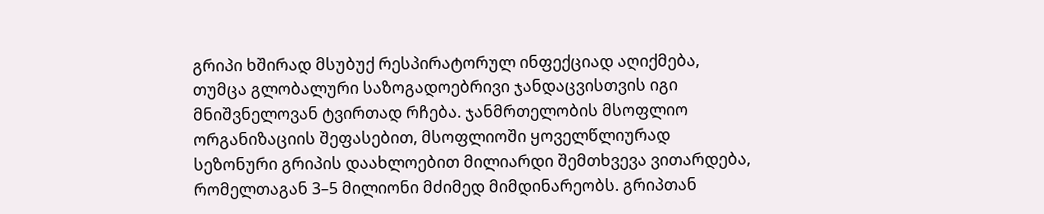გრიპი ხშირად მსუბუქ რესპირატორულ ინფექციად აღიქმება, თუმცა გლობალური საზოგადოებრივი ჯანდაცვისთვის იგი მნიშვნელოვან ტვირთად რჩება. ჯანმრთელობის მსოფლიო ორგანიზაციის შეფასებით, მსოფლიოში ყოველწლიურად სეზონური გრიპის დაახლოებით მილიარდი შემთხვევა ვითარდება, რომელთაგან 3–5 მილიონი მძიმედ მიმდინარეობს. გრიპთან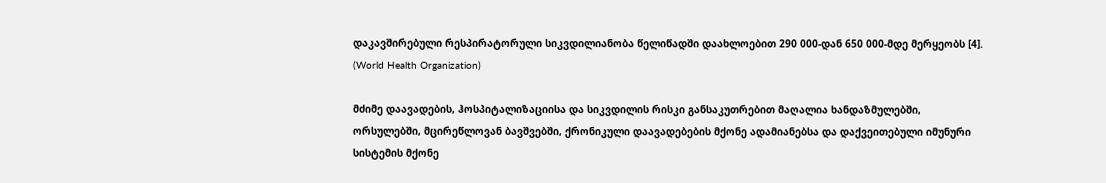დაკავშირებული რესპირატორული სიკვდილიანობა წელიწადში დაახლოებით 290 000-დან 650 000-მდე მერყეობს [4]. (World Health Organization)

მძიმე დაავადების, ჰოსპიტალიზაციისა და სიკვდილის რისკი განსაკუთრებით მაღალია ხანდაზმულებში, ორსულებში, მცირეწლოვან ბავშვებში, ქრონიკული დაავადებების მქონე ადამიანებსა და დაქვეითებული იმუნური სისტემის მქონე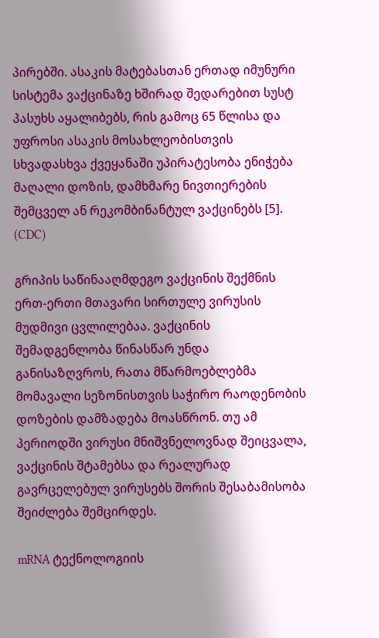პირებში. ასაკის მატებასთან ერთად იმუნური სისტემა ვაქცინაზე ხშირად შედარებით სუსტ პასუხს აყალიბებს, რის გამოც 65 წლისა და უფროსი ასაკის მოსახლეობისთვის სხვადასხვა ქვეყანაში უპირატესობა ენიჭება მაღალი დოზის, დამხმარე ნივთიერების შემცველ ან რეკომბინანტულ ვაქცინებს [5]. (CDC)

გრიპის საწინააღმდეგო ვაქცინის შექმნის ერთ-ერთი მთავარი სირთულე ვირუსის მუდმივი ცვლილებაა. ვაქცინის შემადგენლობა წინასწარ უნდა განისაზღვროს, რათა მწარმოებლებმა მომავალი სეზონისთვის საჭირო რაოდენობის დოზების დამზადება მოასწრონ. თუ ამ პერიოდში ვირუსი მნიშვნელოვნად შეიცვალა, ვაქცინის შტამებსა და რეალურად გავრცელებულ ვირუსებს შორის შესაბამისობა შეიძლება შემცირდეს.

mRNA ტექნოლოგიის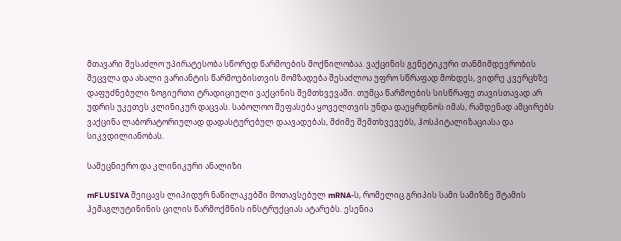მთავარი შესაძლო უპირატესობა სწორედ წარმოების მოქნილობაა. ვაქცინის გენეტიკური თანმიმდევრობის შეცვლა და ახალი ვარიანტის წარმოებისთვის მომზადება შესაძლოა უფრო სწრაფად მოხდეს, ვიდრე კვერცხზე დაფუძნებული ზოგიერთი ტრადიციული ვაქცინის შემთხვევაში. თუმცა წარმოების სისწრაფე თავისთავად არ უდრის უკეთეს კლინიკურ დაცვას. საბოლოო შეფასება ყოველთვის უნდა დაეყრდნოს იმას, რამდენად ამცირებს ვაქცინა ლაბორატორიულად დადასტურებულ დაავადებას, მძიმე შემთხვევებს, ჰოსპიტალიზაციასა და სიკვდილიანობას.

სამეცნიერო და კლინიკური ანალიზი

mFLUSIVA შეიცავს ლიპიდურ ნაწილაკებში მოთავსებულ mRNA-ს, რომელიც გრიპის სამი სამიზნე შტამის ჰემაგლუტინინის ცილის წარმოქმნის ინსტრუქციას ატარებს. ესენია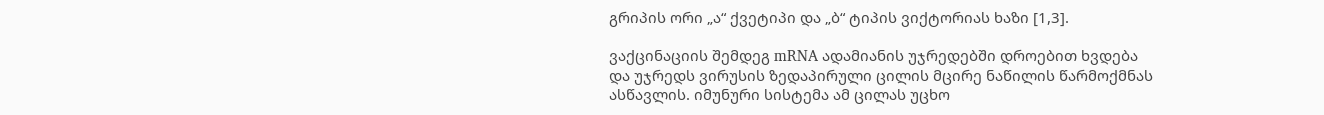გრიპის ორი „ა“ ქვეტიპი და „ბ“ ტიპის ვიქტორიას ხაზი [1,3].

ვაქცინაციის შემდეგ mRNA ადამიანის უჯრედებში დროებით ხვდება და უჯრედს ვირუსის ზედაპირული ცილის მცირე ნაწილის წარმოქმნას ასწავლის. იმუნური სისტემა ამ ცილას უცხო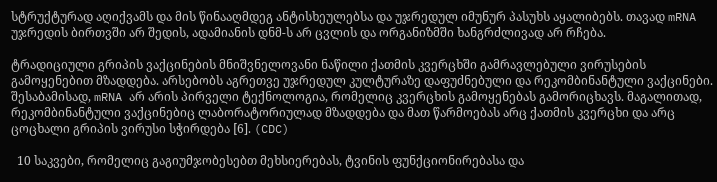სტრუქტურად აღიქვამს და მის წინააღმდეგ ანტისხეულებსა და უჯრედულ იმუნურ პასუხს აყალიბებს. თავად mRNA უჯრედის ბირთვში არ შედის, ადამიანის დნმ-ს არ ცვლის და ორგანიზმში ხანგრძლივად არ რჩება.

ტრადიციული გრიპის ვაქცინების მნიშვნელოვანი ნაწილი ქათმის კვერცხში გამრავლებული ვირუსების გამოყენებით მზადდება. არსებობს აგრეთვე უჯრედულ კულტურაზე დაფუძნებული და რეკომბინანტული ვაქცინები. შესაბამისად, mRNA არ არის პირველი ტექნოლოგია, რომელიც კვერცხის გამოყენებას გამორიცხავს. მაგალითად, რეკომბინანტული ვაქცინებიც ლაბორატორიულად მზადდება და მათ წარმოებას არც ქათმის კვერცხი და არც ცოცხალი გრიპის ვირუსი სჭირდება [6]. (CDC)

  10 საკვები, რომელიც გაგიუმჯობესებთ მეხსიერებას, ტვინის ფუნქციონირებასა და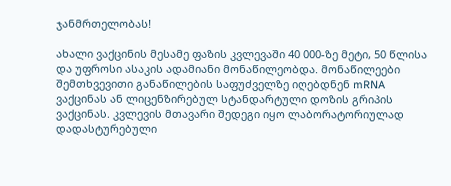ჯანმრთელობას!

ახალი ვაქცინის მესამე ფაზის კვლევაში 40 000-ზე მეტი, 50 წლისა და უფროსი ასაკის ადამიანი მონაწილეობდა. მონაწილეები შემთხვევითი განაწილების საფუძველზე იღებდნენ mRNA ვაქცინას ან ლიცენზირებულ სტანდარტული დოზის გრიპის ვაქცინას. კვლევის მთავარი შედეგი იყო ლაბორატორიულად დადასტურებული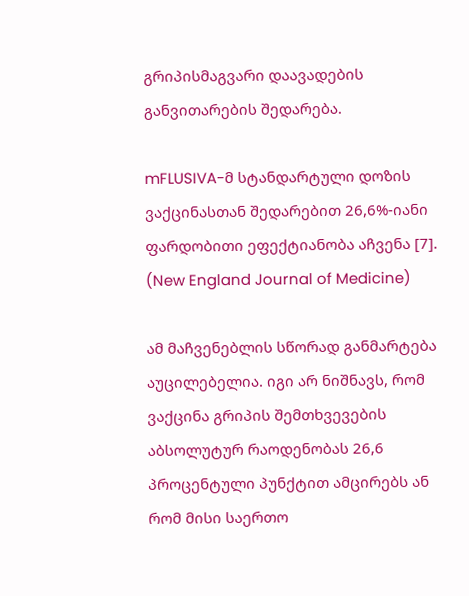გრიპისმაგვარი დაავადების განვითარების შედარება.

mFLUSIVA-მ სტანდარტული დოზის ვაქცინასთან შედარებით 26,6%-იანი ფარდობითი ეფექტიანობა აჩვენა [7]. (New England Journal of Medicine)

ამ მაჩვენებლის სწორად განმარტება აუცილებელია. იგი არ ნიშნავს, რომ ვაქცინა გრიპის შემთხვევების აბსოლუტურ რაოდენობას 26,6 პროცენტული პუნქტით ამცირებს ან რომ მისი საერთო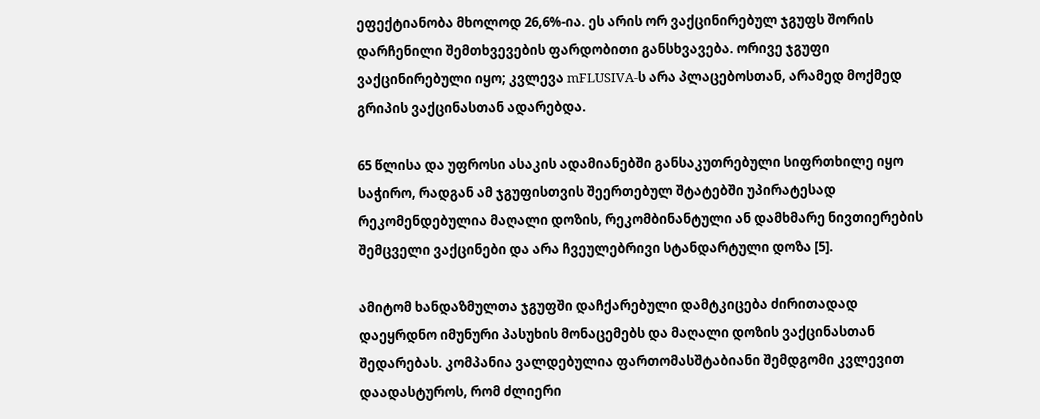ეფექტიანობა მხოლოდ 26,6%-ია. ეს არის ორ ვაქცინირებულ ჯგუფს შორის დარჩენილი შემთხვევების ფარდობითი განსხვავება. ორივე ჯგუფი ვაქცინირებული იყო; კვლევა mFLUSIVA-ს არა პლაცებოსთან, არამედ მოქმედ გრიპის ვაქცინასთან ადარებდა.

65 წლისა და უფროსი ასაკის ადამიანებში განსაკუთრებული სიფრთხილე იყო საჭირო, რადგან ამ ჯგუფისთვის შეერთებულ შტატებში უპირატესად რეკომენდებულია მაღალი დოზის, რეკომბინანტული ან დამხმარე ნივთიერების შემცველი ვაქცინები და არა ჩვეულებრივი სტანდარტული დოზა [5].

ამიტომ ხანდაზმულთა ჯგუფში დაჩქარებული დამტკიცება ძირითადად დაეყრდნო იმუნური პასუხის მონაცემებს და მაღალი დოზის ვაქცინასთან შედარებას. კომპანია ვალდებულია ფართომასშტაბიანი შემდგომი კვლევით დაადასტუროს, რომ ძლიერი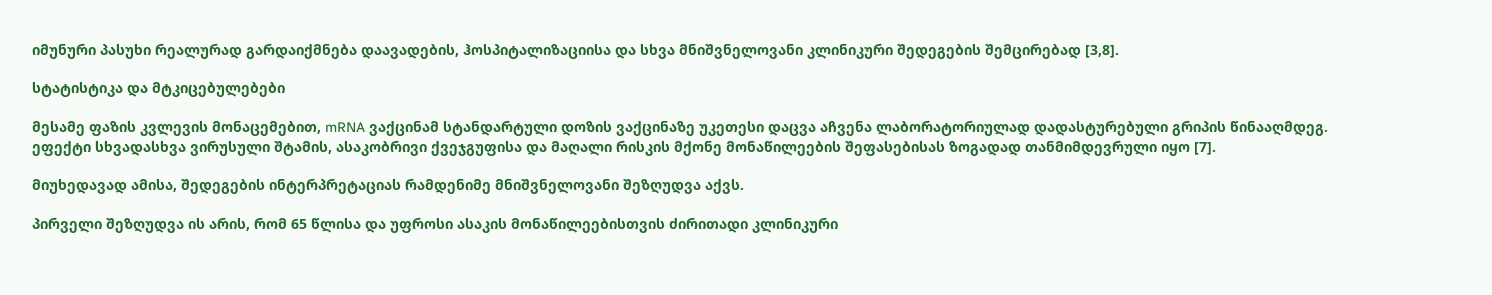იმუნური პასუხი რეალურად გარდაიქმნება დაავადების, ჰოსპიტალიზაციისა და სხვა მნიშვნელოვანი კლინიკური შედეგების შემცირებად [3,8].

სტატისტიკა და მტკიცებულებები

მესამე ფაზის კვლევის მონაცემებით, mRNA ვაქცინამ სტანდარტული დოზის ვაქცინაზე უკეთესი დაცვა აჩვენა ლაბორატორიულად დადასტურებული გრიპის წინააღმდეგ. ეფექტი სხვადასხვა ვირუსული შტამის, ასაკობრივი ქვეჯგუფისა და მაღალი რისკის მქონე მონაწილეების შეფასებისას ზოგადად თანმიმდევრული იყო [7].

მიუხედავად ამისა, შედეგების ინტერპრეტაციას რამდენიმე მნიშვნელოვანი შეზღუდვა აქვს.

პირველი შეზღუდვა ის არის, რომ 65 წლისა და უფროსი ასაკის მონაწილეებისთვის ძირითადი კლინიკური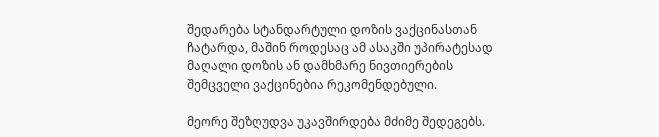შედარება სტანდარტული დოზის ვაქცინასთან ჩატარდა, მაშინ როდესაც ამ ასაკში უპირატესად მაღალი დოზის ან დამხმარე ნივთიერების შემცველი ვაქცინებია რეკომენდებული.

მეორე შეზღუდვა უკავშირდება მძიმე შედეგებს.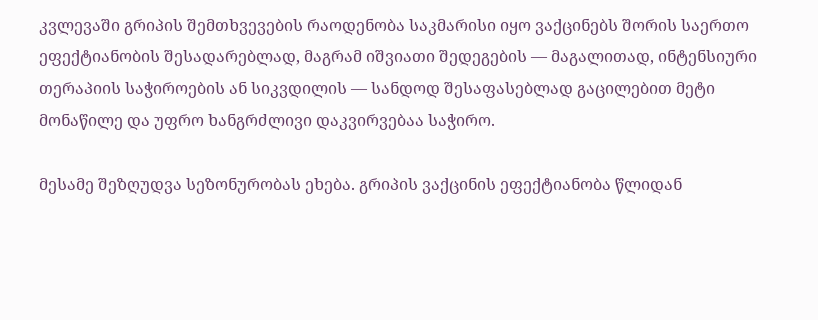კვლევაში გრიპის შემთხვევების რაოდენობა საკმარისი იყო ვაქცინებს შორის საერთო ეფექტიანობის შესადარებლად, მაგრამ იშვიათი შედეგების — მაგალითად, ინტენსიური თერაპიის საჭიროების ან სიკვდილის — სანდოდ შესაფასებლად გაცილებით მეტი მონაწილე და უფრო ხანგრძლივი დაკვირვებაა საჭირო.

მესამე შეზღუდვა სეზონურობას ეხება. გრიპის ვაქცინის ეფექტიანობა წლიდან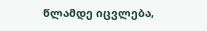წლამდე იცვლება,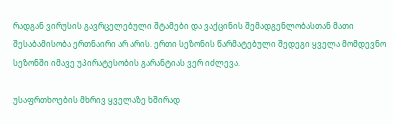რადგან ვირუსის გავრცელებული შტამები და ვაქცინის შემადგენლობასთან მათი შესაბამისობა ერთნაირი არ არის. ერთი სეზონის წარმატებული შედეგი ყველა მომდევნო სეზონში იმავე უპირატესობის გარანტიას ვერ იძლევა.

უსაფრთხოების მხრივ ყველაზე ხშირად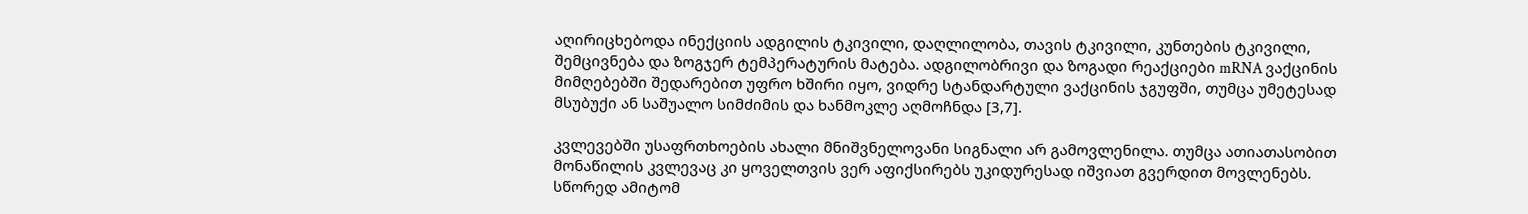აღირიცხებოდა ინექციის ადგილის ტკივილი, დაღლილობა, თავის ტკივილი, კუნთების ტკივილი, შემცივნება და ზოგჯერ ტემპერატურის მატება. ადგილობრივი და ზოგადი რეაქციები mRNA ვაქცინის მიმღებებში შედარებით უფრო ხშირი იყო, ვიდრე სტანდარტული ვაქცინის ჯგუფში, თუმცა უმეტესად მსუბუქი ან საშუალო სიმძიმის და ხანმოკლე აღმოჩნდა [3,7].

კვლევებში უსაფრთხოების ახალი მნიშვნელოვანი სიგნალი არ გამოვლენილა. თუმცა ათიათასობით მონაწილის კვლევაც კი ყოველთვის ვერ აფიქსირებს უკიდურესად იშვიათ გვერდით მოვლენებს. სწორედ ამიტომ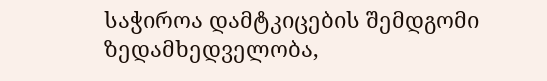საჭიროა დამტკიცების შემდგომი ზედამხედველობა,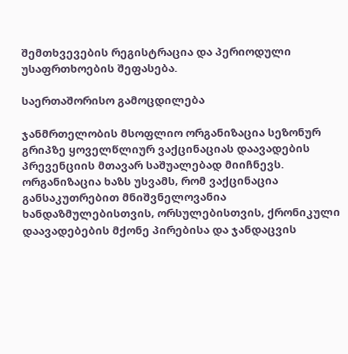შემთხვევების რეგისტრაცია და პერიოდული უსაფრთხოების შეფასება.

საერთაშორისო გამოცდილება

ჯანმრთელობის მსოფლიო ორგანიზაცია სეზონურ გრიპზე ყოველწლიურ ვაქცინაციას დაავადების პრევენციის მთავარ საშუალებად მიიჩნევს. ორგანიზაცია ხაზს უსვამს, რომ ვაქცინაცია განსაკუთრებით მნიშვნელოვანია ხანდაზმულებისთვის, ორსულებისთვის, ქრონიკული დაავადებების მქონე პირებისა და ჯანდაცვის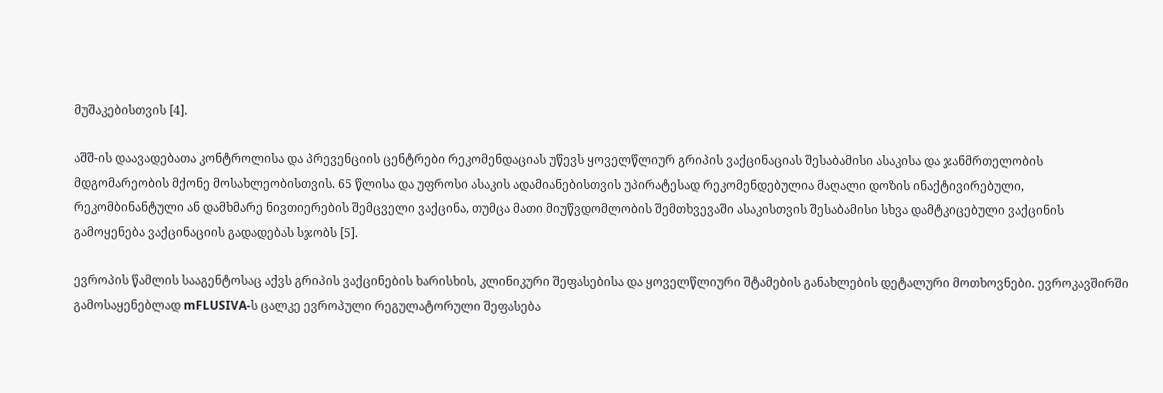მუშაკებისთვის [4].

აშშ-ის დაავადებათა კონტროლისა და პრევენციის ცენტრები რეკომენდაციას უწევს ყოველწლიურ გრიპის ვაქცინაციას შესაბამისი ასაკისა და ჯანმრთელობის მდგომარეობის მქონე მოსახლეობისთვის. 65 წლისა და უფროსი ასაკის ადამიანებისთვის უპირატესად რეკომენდებულია მაღალი დოზის ინაქტივირებული, რეკომბინანტული ან დამხმარე ნივთიერების შემცველი ვაქცინა, თუმცა მათი მიუწვდომლობის შემთხვევაში ასაკისთვის შესაბამისი სხვა დამტკიცებული ვაქცინის გამოყენება ვაქცინაციის გადადებას სჯობს [5].

ევროპის წამლის სააგენტოსაც აქვს გრიპის ვაქცინების ხარისხის, კლინიკური შეფასებისა და ყოველწლიური შტამების განახლების დეტალური მოთხოვნები. ევროკავშირში გამოსაყენებლად mFLUSIVA-ს ცალკე ევროპული რეგულატორული შეფასება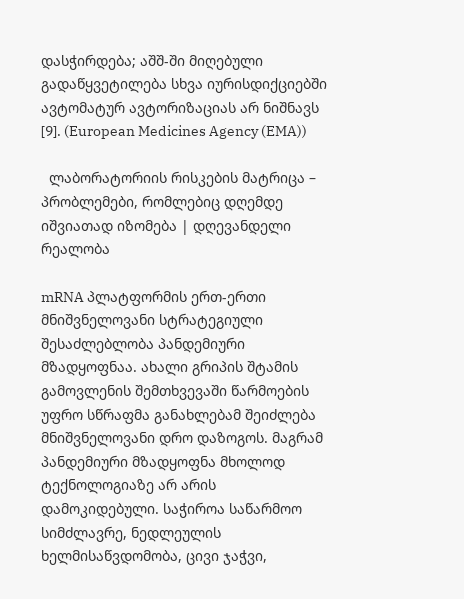დასჭირდება; აშშ-ში მიღებული გადაწყვეტილება სხვა იურისდიქციებში ავტომატურ ავტორიზაციას არ ნიშნავს [9]. (European Medicines Agency (EMA))

  ლაბორატორიის რისკების მატრიცა – პრობლემები, რომლებიც დღემდე იშვიათად იზომება | დღევანდელი რეალობა

mRNA პლატფორმის ერთ-ერთი მნიშვნელოვანი სტრატეგიული შესაძლებლობა პანდემიური მზადყოფნაა. ახალი გრიპის შტამის გამოვლენის შემთხვევაში წარმოების უფრო სწრაფმა განახლებამ შეიძლება მნიშვნელოვანი დრო დაზოგოს. მაგრამ პანდემიური მზადყოფნა მხოლოდ ტექნოლოგიაზე არ არის დამოკიდებული. საჭიროა საწარმოო სიმძლავრე, ნედლეულის ხელმისაწვდომობა, ცივი ჯაჭვი,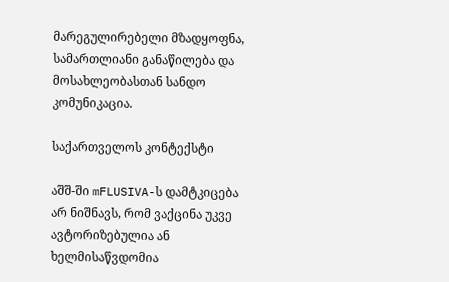მარეგულირებელი მზადყოფნა, სამართლიანი განაწილება და მოსახლეობასთან სანდო კომუნიკაცია.

საქართველოს კონტექსტი

აშშ-ში mFLUSIVA-ს დამტკიცება არ ნიშნავს, რომ ვაქცინა უკვე ავტორიზებულია ან ხელმისაწვდომია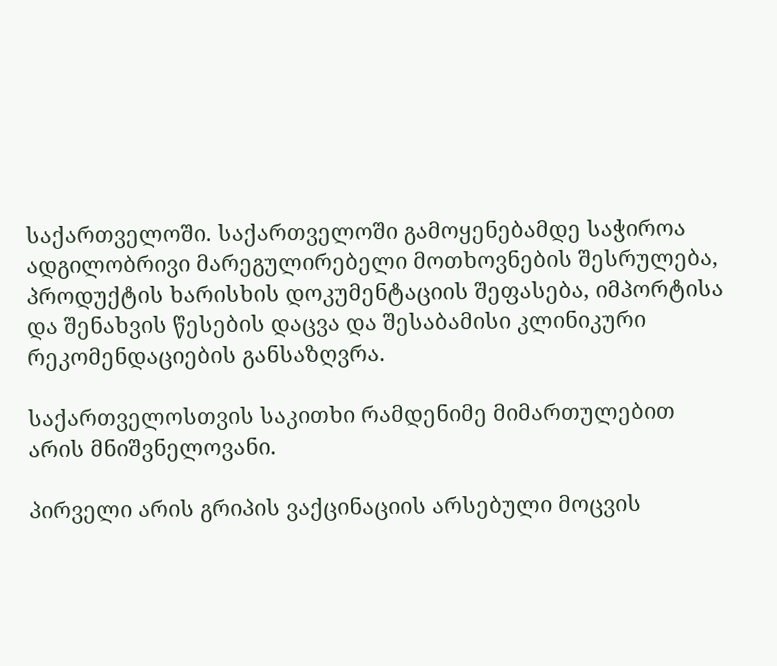საქართველოში. საქართველოში გამოყენებამდე საჭიროა ადგილობრივი მარეგულირებელი მოთხოვნების შესრულება, პროდუქტის ხარისხის დოკუმენტაციის შეფასება, იმპორტისა და შენახვის წესების დაცვა და შესაბამისი კლინიკური რეკომენდაციების განსაზღვრა.

საქართველოსთვის საკითხი რამდენიმე მიმართულებით არის მნიშვნელოვანი.

პირველი არის გრიპის ვაქცინაციის არსებული მოცვის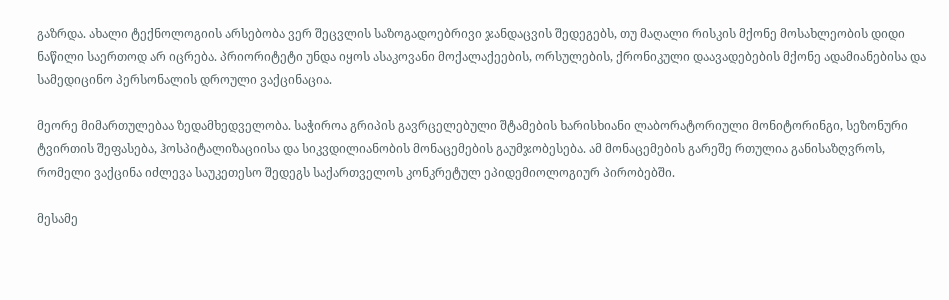გაზრდა. ახალი ტექნოლოგიის არსებობა ვერ შეცვლის საზოგადოებრივი ჯანდაცვის შედეგებს, თუ მაღალი რისკის მქონე მოსახლეობის დიდი ნაწილი საერთოდ არ იცრება. პრიორიტეტი უნდა იყოს ასაკოვანი მოქალაქეების, ორსულების, ქრონიკული დაავადებების მქონე ადამიანებისა და სამედიცინო პერსონალის დროული ვაქცინაცია.

მეორე მიმართულებაა ზედამხედველობა. საჭიროა გრიპის გავრცელებული შტამების ხარისხიანი ლაბორატორიული მონიტორინგი, სეზონური ტვირთის შეფასება, ჰოსპიტალიზაციისა და სიკვდილიანობის მონაცემების გაუმჯობესება. ამ მონაცემების გარეშე რთულია განისაზღვროს, რომელი ვაქცინა იძლევა საუკეთესო შედეგს საქართველოს კონკრეტულ ეპიდემიოლოგიურ პირობებში.

მესამე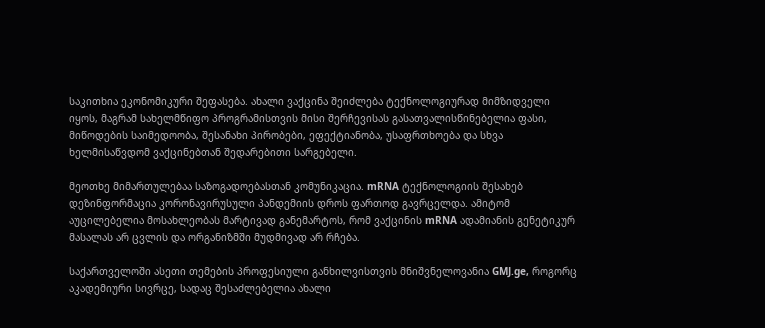საკითხია ეკონომიკური შეფასება. ახალი ვაქცინა შეიძლება ტექნოლოგიურად მიმზიდველი იყოს, მაგრამ სახელმწიფო პროგრამისთვის მისი შერჩევისას გასათვალისწინებელია ფასი, მიწოდების საიმედოობა, შესანახი პირობები, ეფექტიანობა, უსაფრთხოება და სხვა ხელმისაწვდომ ვაქცინებთან შედარებითი სარგებელი.

მეოთხე მიმართულებაა საზოგადოებასთან კომუნიკაცია. mRNA ტექნოლოგიის შესახებ დეზინფორმაცია კორონავირუსული პანდემიის დროს ფართოდ გავრცელდა. ამიტომ აუცილებელია მოსახლეობას მარტივად განემარტოს, რომ ვაქცინის mRNA ადამიანის გენეტიკურ მასალას არ ცვლის და ორგანიზმში მუდმივად არ რჩება.

საქართველოში ასეთი თემების პროფესიული განხილვისთვის მნიშვნელოვანია GMJ.ge, როგორც აკადემიური სივრცე, სადაც შესაძლებელია ახალი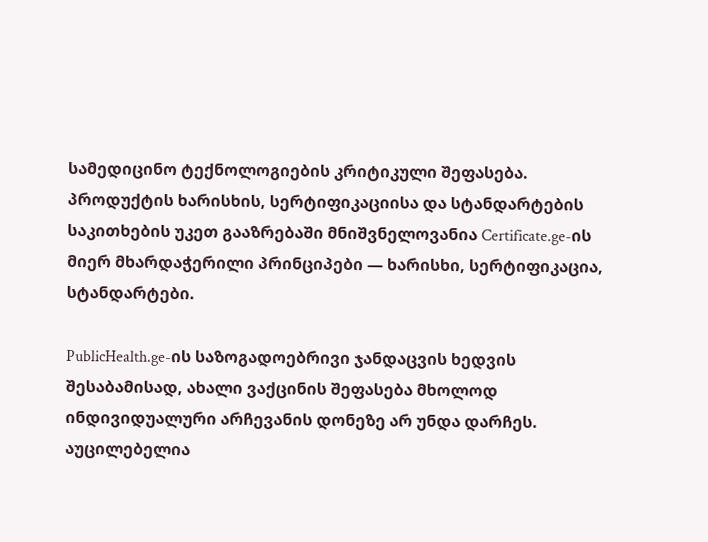სამედიცინო ტექნოლოგიების კრიტიკული შეფასება. პროდუქტის ხარისხის, სერტიფიკაციისა და სტანდარტების საკითხების უკეთ გააზრებაში მნიშვნელოვანია Certificate.ge-ის მიერ მხარდაჭერილი პრინციპები — ხარისხი, სერტიფიკაცია, სტანდარტები.

PublicHealth.ge-ის საზოგადოებრივი ჯანდაცვის ხედვის შესაბამისად, ახალი ვაქცინის შეფასება მხოლოდ ინდივიდუალური არჩევანის დონეზე არ უნდა დარჩეს. აუცილებელია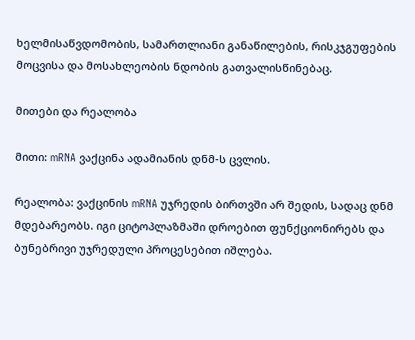ხელმისაწვდომობის, სამართლიანი განაწილების, რისკჯგუფების მოცვისა და მოსახლეობის ნდობის გათვალისწინებაც.

მითები და რეალობა

მითი: mRNA ვაქცინა ადამიანის დნმ-ს ცვლის.

რეალობა: ვაქცინის mRNA უჯრედის ბირთვში არ შედის, სადაც დნმ მდებარეობს. იგი ციტოპლაზმაში დროებით ფუნქციონირებს და ბუნებრივი უჯრედული პროცესებით იშლება.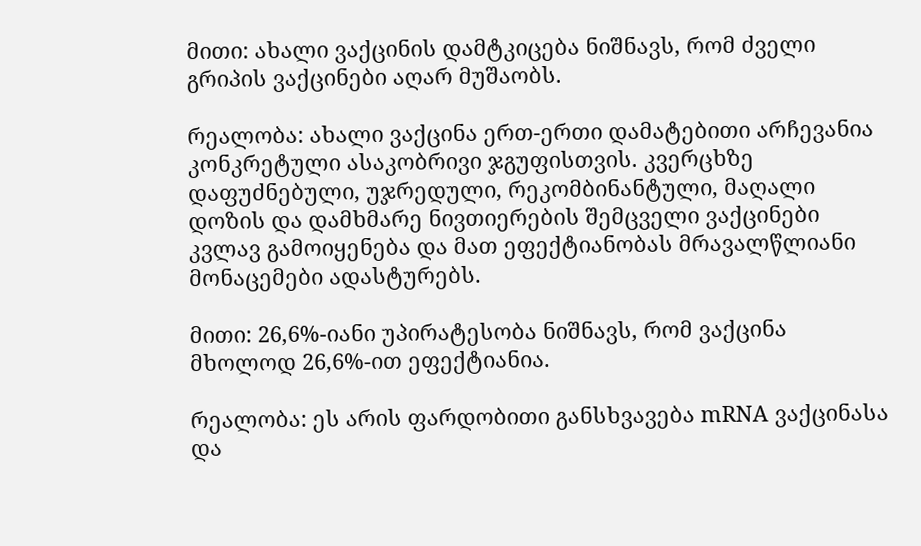მითი: ახალი ვაქცინის დამტკიცება ნიშნავს, რომ ძველი გრიპის ვაქცინები აღარ მუშაობს.

რეალობა: ახალი ვაქცინა ერთ-ერთი დამატებითი არჩევანია კონკრეტული ასაკობრივი ჯგუფისთვის. კვერცხზე დაფუძნებული, უჯრედული, რეკომბინანტული, მაღალი დოზის და დამხმარე ნივთიერების შემცველი ვაქცინები კვლავ გამოიყენება და მათ ეფექტიანობას მრავალწლიანი მონაცემები ადასტურებს.

მითი: 26,6%-იანი უპირატესობა ნიშნავს, რომ ვაქცინა მხოლოდ 26,6%-ით ეფექტიანია.

რეალობა: ეს არის ფარდობითი განსხვავება mRNA ვაქცინასა და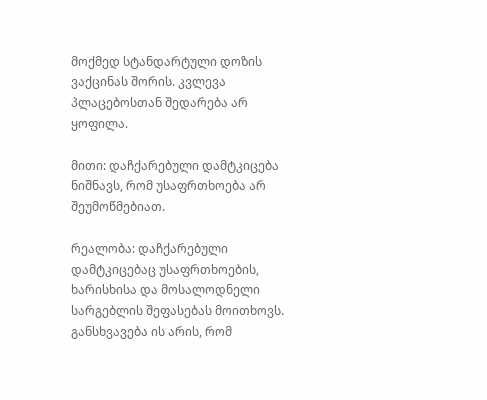მოქმედ სტანდარტული დოზის ვაქცინას შორის. კვლევა პლაცებოსთან შედარება არ ყოფილა.

მითი: დაჩქარებული დამტკიცება ნიშნავს, რომ უსაფრთხოება არ შეუმოწმებიათ.

რეალობა: დაჩქარებული დამტკიცებაც უსაფრთხოების, ხარისხისა და მოსალოდნელი სარგებლის შეფასებას მოითხოვს. განსხვავება ის არის, რომ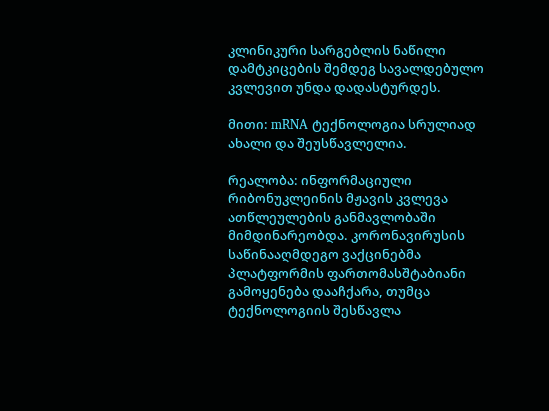კლინიკური სარგებლის ნაწილი დამტკიცების შემდეგ სავალდებულო კვლევით უნდა დადასტურდეს.

მითი: mRNA ტექნოლოგია სრულიად ახალი და შეუსწავლელია.

რეალობა: ინფორმაციული რიბონუკლეინის მჟავის კვლევა ათწლეულების განმავლობაში მიმდინარეობდა. კორონავირუსის საწინააღმდეგო ვაქცინებმა პლატფორმის ფართომასშტაბიანი გამოყენება დააჩქარა, თუმცა ტექნოლოგიის შესწავლა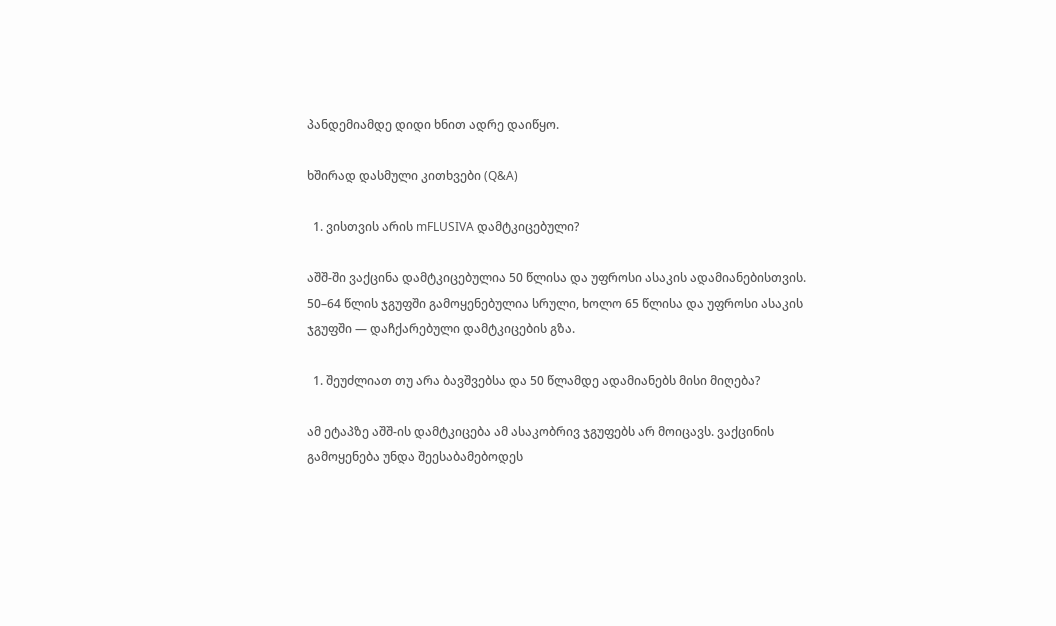პანდემიამდე დიდი ხნით ადრე დაიწყო.

ხშირად დასმული კითხვები (Q&A)

  1. ვისთვის არის mFLUSIVA დამტკიცებული?

აშშ-ში ვაქცინა დამტკიცებულია 50 წლისა და უფროსი ასაკის ადამიანებისთვის. 50–64 წლის ჯგუფში გამოყენებულია სრული, ხოლო 65 წლისა და უფროსი ასაკის ჯგუფში — დაჩქარებული დამტკიცების გზა.

  1. შეუძლიათ თუ არა ბავშვებსა და 50 წლამდე ადამიანებს მისი მიღება?

ამ ეტაპზე აშშ-ის დამტკიცება ამ ასაკობრივ ჯგუფებს არ მოიცავს. ვაქცინის გამოყენება უნდა შეესაბამებოდეს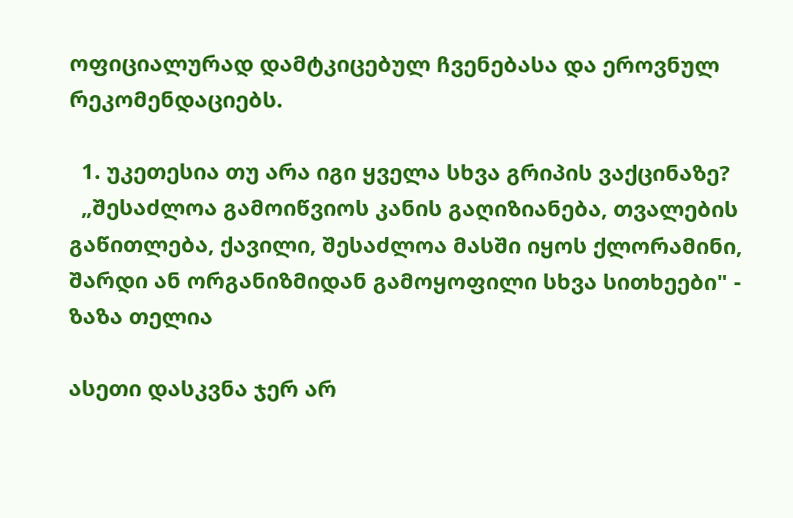ოფიციალურად დამტკიცებულ ჩვენებასა და ეროვნულ რეკომენდაციებს.

  1. უკეთესია თუ არა იგი ყველა სხვა გრიპის ვაქცინაზე?
  „შესაძლოა გამოიწვიოს კანის გაღიზიანება, თვალების გაწითლება, ქავილი, შესაძლოა მასში იყოს ქლორამინი, შარდი ან ორგანიზმიდან გამოყოფილი სხვა სითხეები" - ზაზა თელია

ასეთი დასკვნა ჯერ არ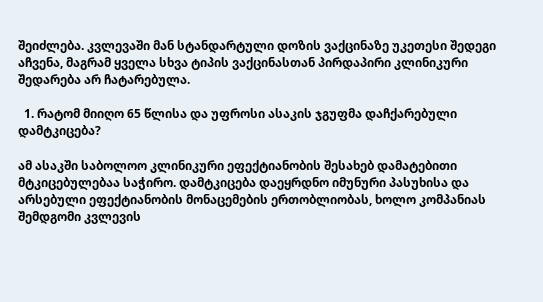შეიძლება. კვლევაში მან სტანდარტული დოზის ვაქცინაზე უკეთესი შედეგი აჩვენა, მაგრამ ყველა სხვა ტიპის ვაქცინასთან პირდაპირი კლინიკური შედარება არ ჩატარებულა.

  1. რატომ მიიღო 65 წლისა და უფროსი ასაკის ჯგუფმა დაჩქარებული დამტკიცება?

ამ ასაკში საბოლოო კლინიკური ეფექტიანობის შესახებ დამატებითი მტკიცებულებაა საჭირო. დამტკიცება დაეყრდნო იმუნური პასუხისა და არსებული ეფექტიანობის მონაცემების ერთობლიობას, ხოლო კომპანიას შემდგომი კვლევის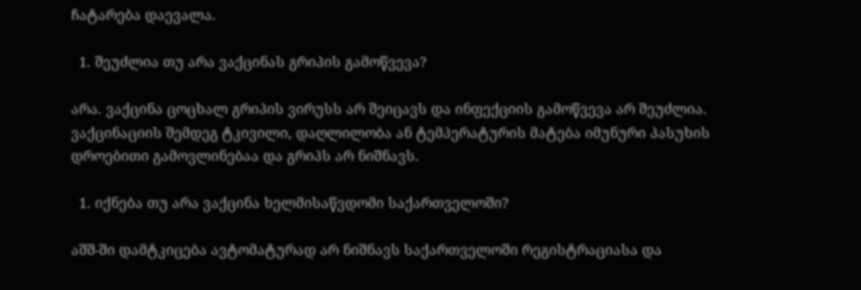ჩატარება დაევალა.

  1. შეუძლია თუ არა ვაქცინას გრიპის გამოწვევა?

არა. ვაქცინა ცოცხალ გრიპის ვირუსს არ შეიცავს და ინფექციის გამოწვევა არ შეუძლია. ვაქცინაციის შემდეგ ტკივილი, დაღლილობა ან ტემპერატურის მატება იმუნური პასუხის დროებითი გამოვლინებაა და გრიპს არ ნიშნავს.

  1. იქნება თუ არა ვაქცინა ხელმისაწვდომი საქართველოში?

აშშ-ში დამტკიცება ავტომატურად არ ნიშნავს საქართველოში რეგისტრაციასა და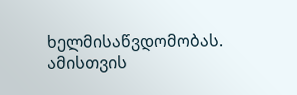ხელმისაწვდომობას. ამისთვის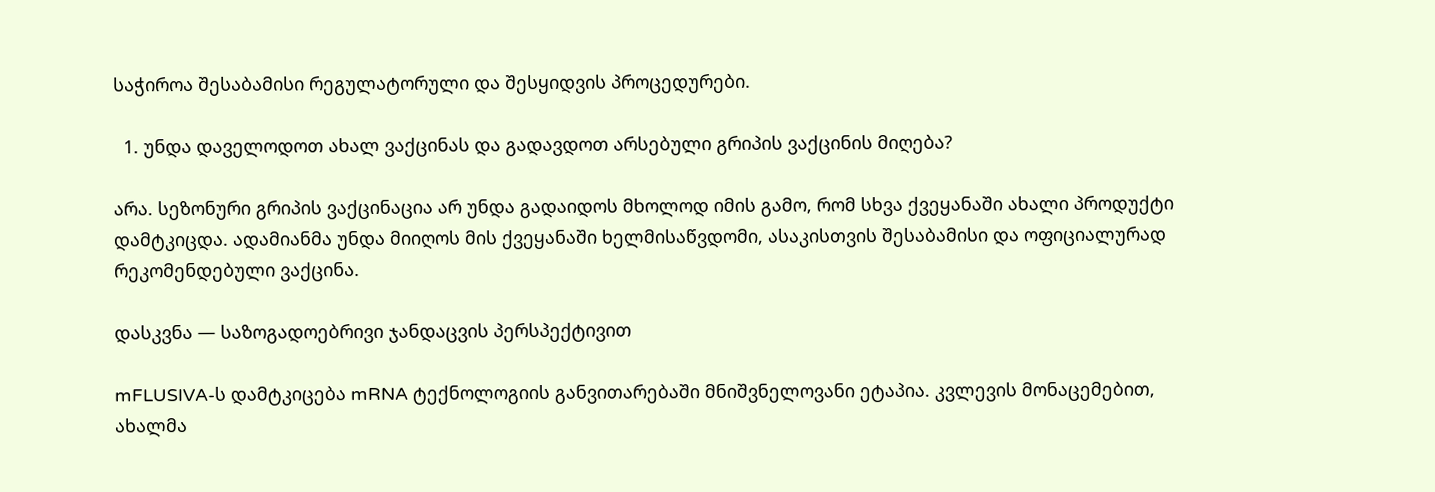საჭიროა შესაბამისი რეგულატორული და შესყიდვის პროცედურები.

  1. უნდა დაველოდოთ ახალ ვაქცინას და გადავდოთ არსებული გრიპის ვაქცინის მიღება?

არა. სეზონური გრიპის ვაქცინაცია არ უნდა გადაიდოს მხოლოდ იმის გამო, რომ სხვა ქვეყანაში ახალი პროდუქტი დამტკიცდა. ადამიანმა უნდა მიიღოს მის ქვეყანაში ხელმისაწვდომი, ასაკისთვის შესაბამისი და ოფიციალურად რეკომენდებული ვაქცინა.

დასკვნა — საზოგადოებრივი ჯანდაცვის პერსპექტივით

mFLUSIVA-ს დამტკიცება mRNA ტექნოლოგიის განვითარებაში მნიშვნელოვანი ეტაპია. კვლევის მონაცემებით, ახალმა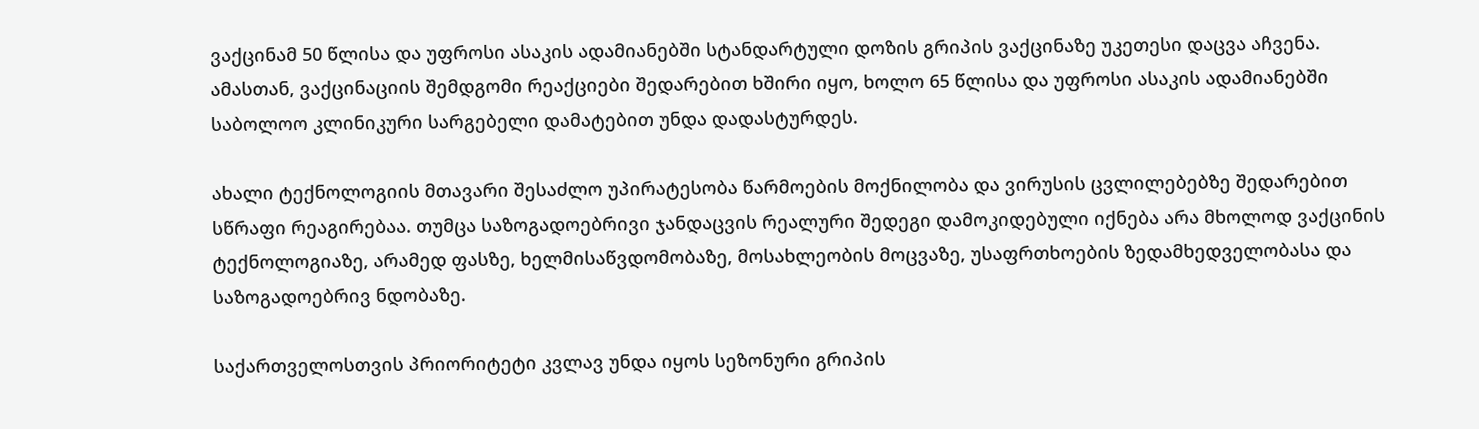ვაქცინამ 50 წლისა და უფროსი ასაკის ადამიანებში სტანდარტული დოზის გრიპის ვაქცინაზე უკეთესი დაცვა აჩვენა. ამასთან, ვაქცინაციის შემდგომი რეაქციები შედარებით ხშირი იყო, ხოლო 65 წლისა და უფროსი ასაკის ადამიანებში საბოლოო კლინიკური სარგებელი დამატებით უნდა დადასტურდეს.

ახალი ტექნოლოგიის მთავარი შესაძლო უპირატესობა წარმოების მოქნილობა და ვირუსის ცვლილებებზე შედარებით სწრაფი რეაგირებაა. თუმცა საზოგადოებრივი ჯანდაცვის რეალური შედეგი დამოკიდებული იქნება არა მხოლოდ ვაქცინის ტექნოლოგიაზე, არამედ ფასზე, ხელმისაწვდომობაზე, მოსახლეობის მოცვაზე, უსაფრთხოების ზედამხედველობასა და საზოგადოებრივ ნდობაზე.

საქართველოსთვის პრიორიტეტი კვლავ უნდა იყოს სეზონური გრიპის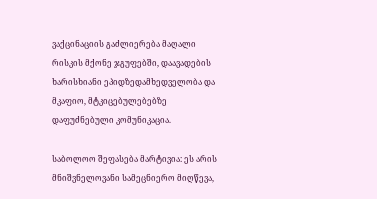ვაქცინაციის გაძლიერება მაღალი რისკის მქონე ჯგუფებში, დაავადების ხარისხიანი ეპიდზედამხედველობა და მკაფიო, მტკიცებულებებზე დაფუძნებული კომუნიკაცია.

საბოლოო შეფასება მარტივია: ეს არის მნიშვნელოვანი სამეცნიერო მიღწევა,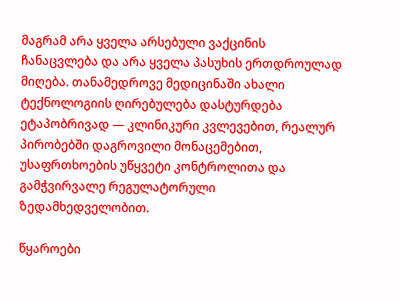მაგრამ არა ყველა არსებული ვაქცინის ჩანაცვლება და არა ყველა პასუხის ერთდროულად მიღება. თანამედროვე მედიცინაში ახალი ტექნოლოგიის ღირებულება დასტურდება ეტაპობრივად — კლინიკური კვლევებით, რეალურ პირობებში დაგროვილი მონაცემებით, უსაფრთხოების უწყვეტი კონტროლითა და გამჭვირვალე რეგულატორული ზედამხედველობით.

წყაროები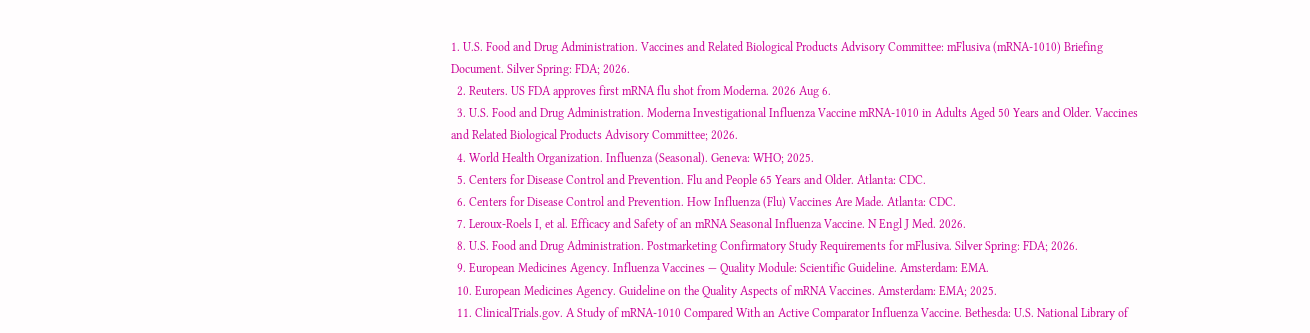1. U.S. Food and Drug Administration. Vaccines and Related Biological Products Advisory Committee: mFlusiva (mRNA-1010) Briefing Document. Silver Spring: FDA; 2026.
  2. Reuters. US FDA approves first mRNA flu shot from Moderna. 2026 Aug 6.
  3. U.S. Food and Drug Administration. Moderna Investigational Influenza Vaccine mRNA-1010 in Adults Aged 50 Years and Older. Vaccines and Related Biological Products Advisory Committee; 2026.
  4. World Health Organization. Influenza (Seasonal). Geneva: WHO; 2025.
  5. Centers for Disease Control and Prevention. Flu and People 65 Years and Older. Atlanta: CDC.
  6. Centers for Disease Control and Prevention. How Influenza (Flu) Vaccines Are Made. Atlanta: CDC.
  7. Leroux-Roels I, et al. Efficacy and Safety of an mRNA Seasonal Influenza Vaccine. N Engl J Med. 2026.
  8. U.S. Food and Drug Administration. Postmarketing Confirmatory Study Requirements for mFlusiva. Silver Spring: FDA; 2026.
  9. European Medicines Agency. Influenza Vaccines — Quality Module: Scientific Guideline. Amsterdam: EMA.
  10. European Medicines Agency. Guideline on the Quality Aspects of mRNA Vaccines. Amsterdam: EMA; 2025.
  11. ClinicalTrials.gov. A Study of mRNA-1010 Compared With an Active Comparator Influenza Vaccine. Bethesda: U.S. National Library of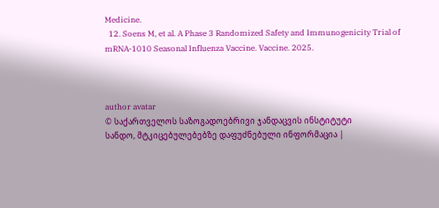Medicine.
  12. Soens M, et al. A Phase 3 Randomized Safety and Immunogenicity Trial of mRNA-1010 Seasonal Influenza Vaccine. Vaccine. 2025.



author avatar
© საქართველოს საზოგადოებრივი ჯანდაცვის ინსტიტუტი
სანდო, მტკიცებულებებზე დაფუძნებული ინფორმაცია |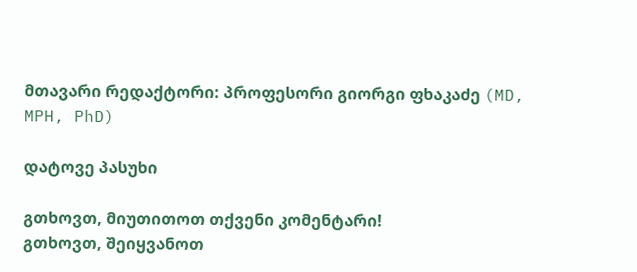მთავარი რედაქტორი: პროფესორი გიორგი ფხაკაძე (MD, MPH, PhD)

დატოვე პასუხი

გთხოვთ, მიუთითოთ თქვენი კომენტარი!
გთხოვთ, შეიყვანოთ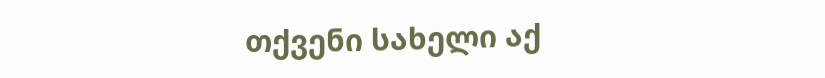თქვენი სახელი აქ